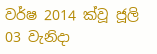වර්ෂ 2014 ක්වූ ජූලි 03 වැනිදා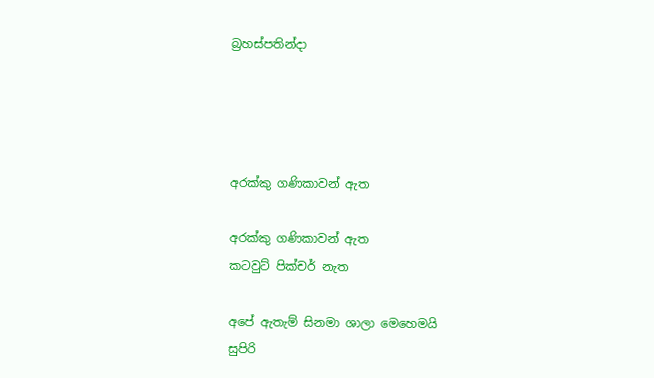බ්‍රහස්පතින්දා




අරක්කු ගණිකාවන් ඇත

අරක්කු ගණිකාවන් ඇත
කටවුට් පික්චර් නැත

අපේ ඇතැම් සිනමා ශාලා මෙහෙමයි
සුපිරි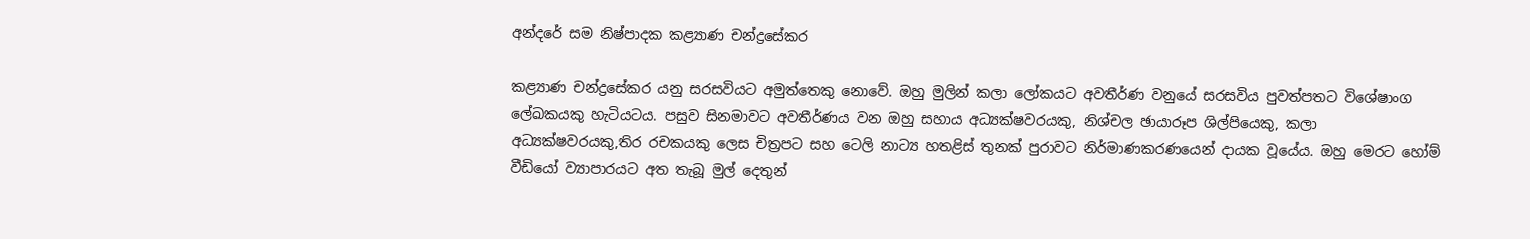අන්දරේ සම නිෂ්පාදක කළ්‍යාණ චන්ද්‍රසේකර

කළ්‍යාණ චන්ද්‍රසේකර යනු සරසවියට අමුත්තෙකු නොවේ. ඔහු මුලින් කලා ලෝකයට අවතීර්ණ වනුයේ සරසවිය පුවත්පතට විශේෂාංග ලේඛකයකු හැටියටය. පසුව සිනමාවට අවතීර්ණය වන ඔහු සහාය අධ්‍යක්ෂවරයකු, නිශ්චල ඡායාරූප ශිල්පියෙකු, කලා අධ්‍යක්ෂවරයකු,තිර රචකයකු ලෙස චිත්‍රපට සහ ටෙලි නාට්‍ය හතළිස් තුනක් පුරාවට නිර්මාණකරණයෙන් දායක වූයේය. ඔහු මෙරට හෝම් වීඩියෝ ව්‍යාපාරයට අත තැබූ මුල් දෙතුන්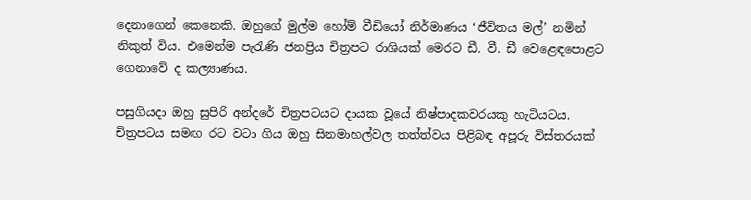දෙනාගෙන් කෙනෙකි. ඔහුගේ මුල්ම හෝම් වීඩියෝ නිර්මාණය ‘ජීවිතය මල්’ නමින් නිකුත් විය. එමෙන්ම පැරැණි ජනප්‍රිය චිත්‍රපට රාශියක් මෙරට ඩී. වී. ඩී වෙළෙඳපොළට ගෙනාවේ ද කල්‍යාණය.

පසුගියදා ඔහු සුපිරි අන්දරේ චිත්‍රපටයට දායක වූයේ නිෂ්පාදකවරයකු හැටියටය. චිත්‍රපටය සමඟ රට වටා ගිය ඔහු සිනමාහල්වල තත්ත්වය පිළිබඳ අපූරු විස්තරයක්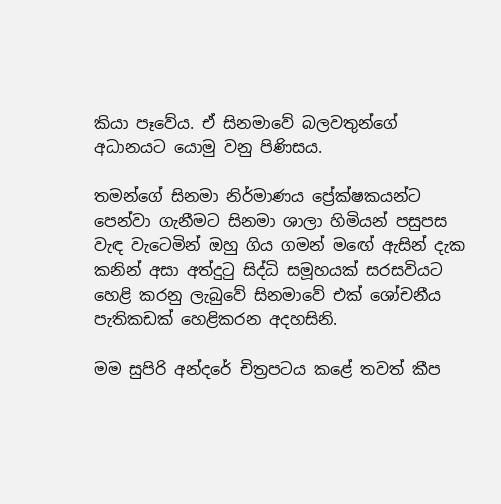කියා පෑවේය. ඒ සිනමාවේ බලවතුන්ගේ අධානයට යොමු වනු පිණිසය.

තමන්ගේ සිනමා නිර්මාණය ප්‍රේක්ෂකයන්ට පෙන්වා ගැනීමට සිනමා ශාලා හිමියන් පසුපස වැඳ වැටෙමින් ඔහු ගිය ගමන් මඟේ ඇසින් දැක කනින් අසා අත්දුටු සිද්ධි සමූහයක් සරසවියට හෙළි කරනු ලැබුවේ සිනමාවේ එක් ශෝචනීය පැතිකඩක් හෙළිකරන අදහසිනි.

මම සුපිරි අන්දරේ චිත්‍රපටය කළේ තවත් කීප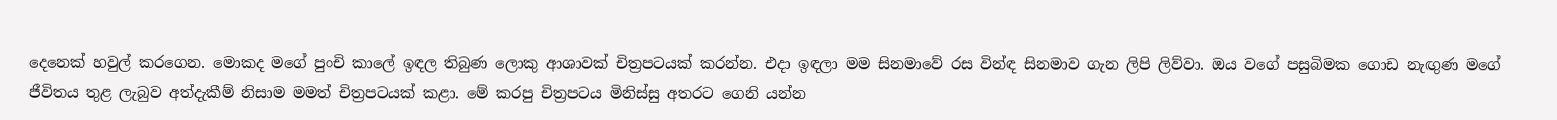දෙනෙක් හවුල් කරගෙන. මොකද මගේ පුංචි කාලේ ඉඳල තිබුණ ලොකු ආශාවක් චිත්‍රපටයක් කරන්න. එදා ඉඳලා මම සිනමාවේ රස වින්ඳ සිනමාව ගැන ලිපි ලිව්වා. ඔය වගේ පසුබිමක ගොඩ නැඟුණ මගේ ජීවිතය තුළ ලැබුව අත්දැකීම් නිසාම මමත් චිත්‍රපටයක් කළා. මේ කරපු චිත්‍රපටය මිනිස්සු අතරට ගෙනි යන්න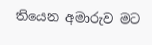තියෙන අමාරුව මට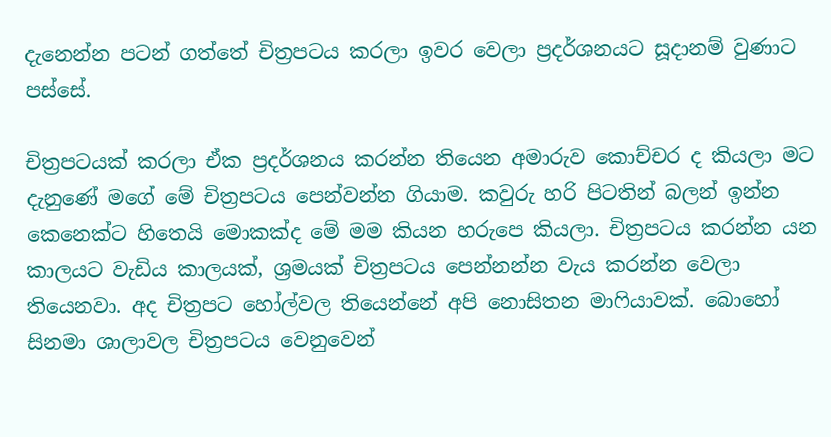දැනෙන්න පටන් ගත්තේ චිත්‍රපටය කරලා ඉවර වෙලා ප්‍රදර්ශනයට සූදානම් වුණාට පස්සේ.

චිත්‍රපටයක් කරලා ඒක ප්‍රදර්ශනය කරන්න තියෙන අමාරුව කොච්චර ද කියලා මට දැනුණේ මගේ මේ චිත්‍රපටය පෙන්වන්න ගියාම. කවුරු හරි පිටතින් බලන් ඉන්න කෙනෙක්ට හිතෙයි මොකක්ද මේ මම කියන හරුපෙ කියලා. චිත්‍රපටය කරන්න යන කාලයට වැඩිය කාලයක්, ශ්‍රමයක් චිත්‍රපටය පෙන්නන්න වැය කරන්න වෙලා තියෙනවා. අද චිත්‍රපට හෝල්වල තියෙන්නේ අපි නොසිතන මාෆියාවක්. බොහෝ සිනමා ශාලාවල චිත්‍රපටය වෙනුවෙන්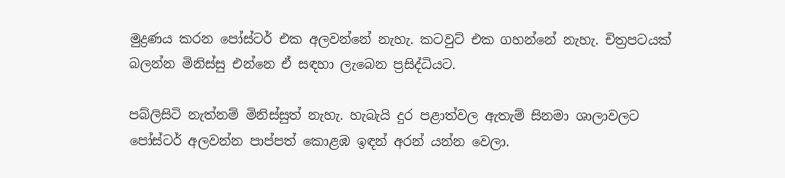මුද්‍රණය කරන පෝස්ටර් එක අලවන්නේ නැහැ. කටවුට් එක ගහන්නේ නැහැ. චිත්‍රපටයක් බලන්න මිනිස්සු එන්නෙ ඒ සඳහා ලැබෙන ප්‍රසිද්ධියට.

පබ්ලිසිටි නැත්නම් මිනිස්සුත් නැහැ. හැබැයි දුර පළාත්වල ඇතැම් සිනමා ශාලාවලට පෝස්ටර් අලවන්න පාප්පත් කොළඹ ඉඳන් අරන් යන්න වෙලා.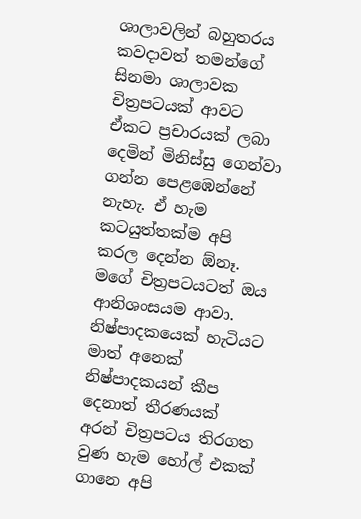ශාලාවලින් බහුතරය කවදාවත් තමන්ගේ සිනමා ශාලාවක චිත්‍රපටයක් ආවට ඒකට ප්‍රචාරයක් ලබා දෙමින් මිනිස්සු ගෙන්වා ගන්න පෙළඹෙන්නේ නැහැ. ඒ හැම කටයුත්තක්ම අපි කරල දෙන්න ඕනෑ. මගේ චිත්‍රපටයටත් ඔය ආනිශංසයම ආවා. නිෂ්පාදකයෙක් හැටියට මාත් අනෙක් නිෂ්පාදකයන් කීප දෙනාත් තීරණයක් අරන් චිත්‍රපටය තිරගත වුණ හැම හෝල් එකක් ගානෙ අපි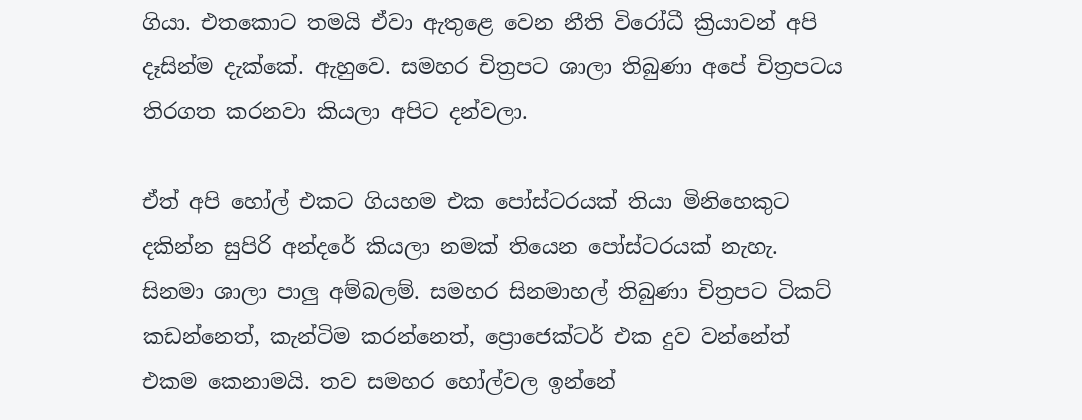ගියා. එතකොට තමයි ඒවා ඇතුළෙ වෙන නීති විරෝධී ක්‍රියාවන් අපි දෑසින්ම දැක්කේ. ඇහුවෙ. සමහර චිත්‍රපට ශාලා තිබුණා අපේ චිත්‍රපටය තිරගත කරනවා කියලා අපිට දන්වලා.

ඒත් අපි හෝල් එකට ගියහම එක පෝස්ටරයක් තියා මිනිහෙකුට දකින්න සුපිරි අන්දරේ කියලා නමක් තියෙන පෝස්ටරයක් නැහැ. සිනමා ශාලා පාලු අම්බලම්. සමහර සිනමාහල් තිබුණා චිත්‍රපට ටිකට් කඩන්නෙත්, කැන්ටිම කරන්නෙත්, ප්‍රොජෙක්ටර් එක දුව වන්නේත් එකම කෙනාමයි. තව සමහර හෝල්වල ඉන්නේ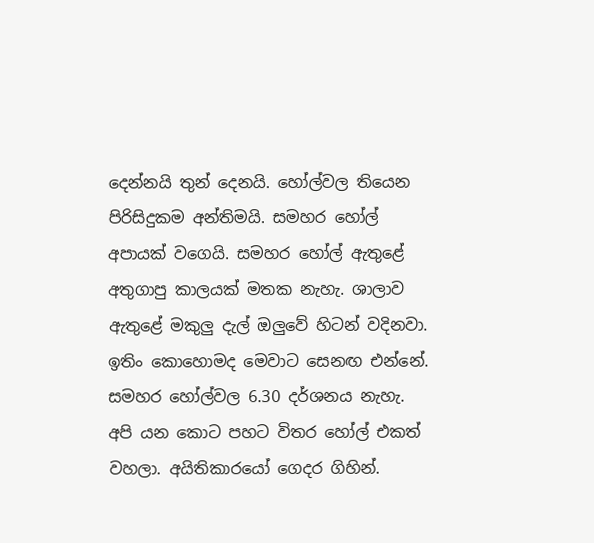දෙන්නයි තුන් දෙනයි. හෝල්වල තියෙන පිරිසිදුකම අන්තිමයි. සමහර හෝල් අපායක් වගෙයි. සමහර හෝල් ඇතුළේ අතුගාපු කාලයක් මතක නැහැ. ශාලාව ඇතුළේ මකුලු දැල් ඔලුවේ හිටන් වදිනවා. ඉතිං කොහොමද මෙවාට සෙනඟ එන්නේ. සමහර හෝල්වල 6.30 දර්ශනය නැහැ. අපි යන කොට පහට විතර හෝල් එකත් වහලා. අයිතිකාරයෝ ගෙදර ගිහින්.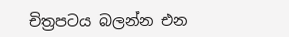චිත්‍රපටය බලන්න එන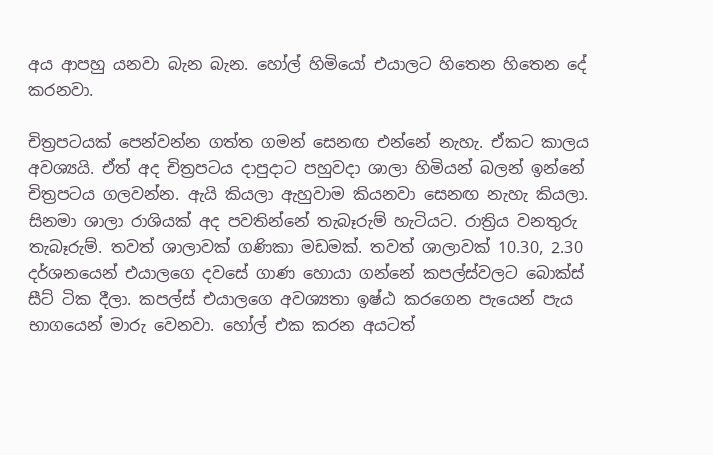අය ආපහු යනවා බැන බැන. හෝල් හිමියෝ එයාලට හිතෙන හිතෙන දේ කරනවා.

චිත්‍රපටයක් පෙන්වන්න ගත්ත ගමන් සෙනඟ එන්නේ නැහැ. ඒකට කාලය අවශ්‍යයි. ඒත් අද චිත්‍රපටය දාපුදාට පහුවදා ශාලා හිමියන් බලන් ඉන්නේ චිත්‍රපටය ගලවන්න. ඇයි කියලා ඇහුවාම කියනවා සෙනඟ නැහැ කියලා. සිනමා ශාලා රාශියක් අද පවතින්නේ තැබෑරුම් හැටියට. රාත්‍රිය වනතුරු තැබෑරුම්. තවත් ශාලාවක් ගණිකා මඩමක්. තවත් ශාලාවක් 10.30, 2.30 දර්ශනයෙන් එයාලගෙ දවසේ ගාණ හොයා ගන්නේ කපල්ස්වලට බොක්ස් සීට් ටික දීලා. කපල්ස් එයාලගෙ අවශ්‍යතා ඉෂ්ඨ කරගෙන පැයෙන් පැය භාගයෙන් මාරු වෙනවා. හෝල් එක කරන අයටත්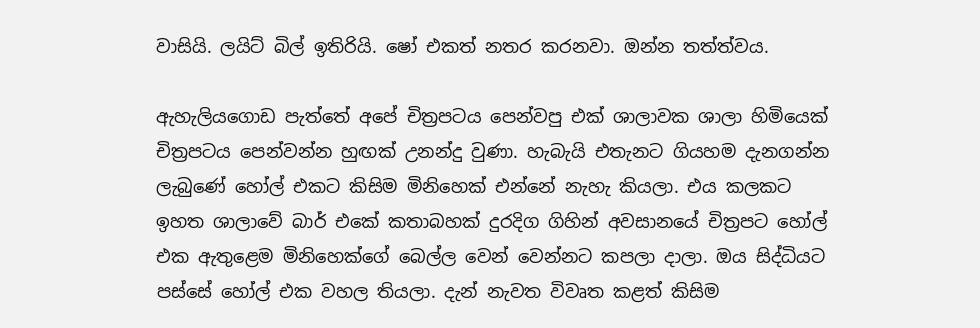වාසියි. ලයිට් බිල් ඉතිරියි. ෂෝ එකත් නතර කරනවා. ඔන්න තත්ත්වය.

ඇහැලියගොඩ පැත්තේ අපේ චිත්‍රපටය පෙන්වපු එක් ශාලාවක ශාලා හිමියෙක් චිත්‍රපටය පෙන්වන්න හුඟක් උනන්දු වුණා. හැබැයි එතැනට ගියහම දැනගන්න ලැබුණේ හෝල් එකට කිසිම මිනිහෙක් එන්නේ නැහැ කියලා. එය කලකට ඉහත ශාලාවේ බාර් එකේ කතාබහක් දුරදිග ගිහින් අවසානයේ චිත්‍රපට හෝල් එක ඇතුළෙම මිනිහෙක්ගේ බෙල්ල වෙන් වෙන්නට කපලා දාලා. ඔය සිද්ධියට පස්සේ හෝල් එක වහල තියලා. දැන් නැවත විවෘත කළත් කිසිම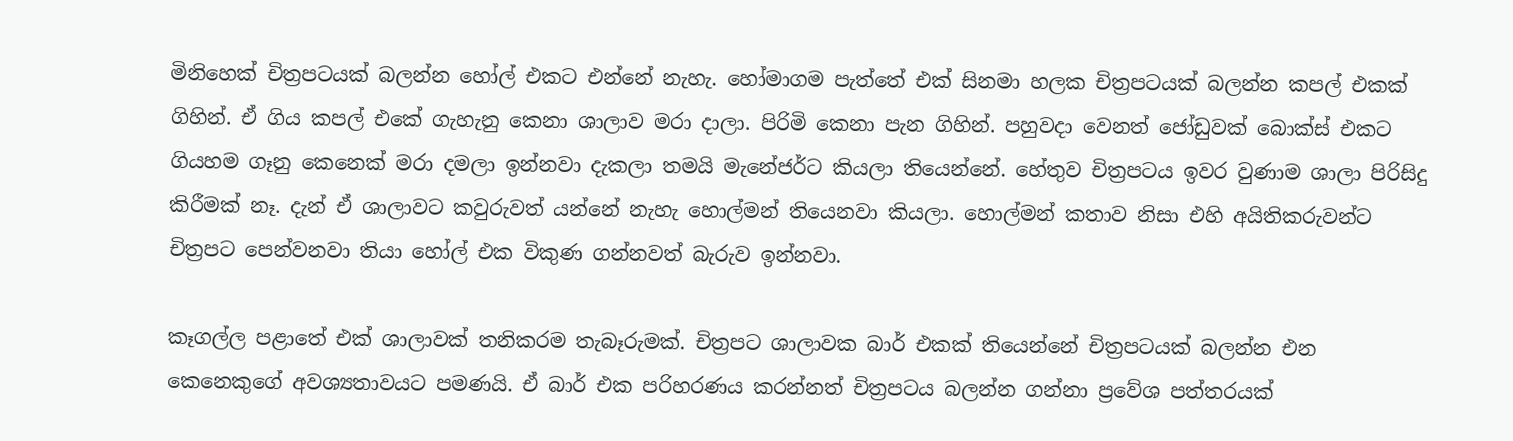මිනිහෙක් චිත්‍රපටයක් බලන්න හෝල් එකට එන්නේ නැහැ. හෝමාගම පැත්තේ එක් සිනමා හලක චිත්‍රපටයක් බලන්න කපල් එකක් ගිහින්. ඒ ගිය කපල් එකේ ගැහැනු කෙනා ශාලාව මරා දාලා. පිරිමි කෙනා පැන ගිහින්. පහුවදා වෙනත් ජෝඩුවක් බොක්ස් එකට ගියහම ගෑනු කෙනෙක් මරා දමලා ඉන්නවා දැකලා තමයි මැනේජර්ට කියලා තියෙන්නේ. හේතුව චිත්‍රපටය ඉවර වුණාම ශාලා පිරිසිදු කිරීමක් නෑ. දැන් ඒ ශාලාවට කවුරුවත් යන්නේ නැහැ හොල්මන් තියෙනවා කියලා. හොල්මන් කතාව නිසා එහි අයිතිකරුවන්ට චිත්‍රපට පෙන්වනවා තියා හෝල් එක විකුණ ගන්නවත් බැරුව ඉන්නවා.

කෑගල්ල පළාතේ එක් ශාලාවක් තනිකරම තැබෑරුමක්. චිත්‍රපට ශාලාවක බාර් එකක් තියෙන්නේ චිත්‍රපටයක් බලන්න එන කෙනෙකුගේ අවශ්‍යතාවයට පමණයි. ඒ බාර් එක පරිහරණය කරන්නත් චිත්‍රපටය බලන්න ගන්නා ප්‍රවේශ පත්තරයක්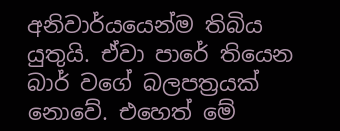අනිවාර්යයෙන්ම තිබිය යුතුයි. ඒවා පාරේ තියෙන බාර් වගේ බලපත්‍රයක් නොවේ. එහෙත් මේ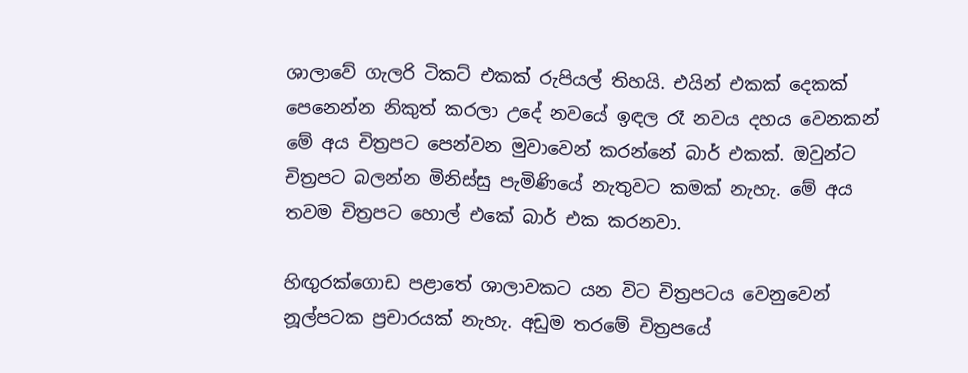ශාලාවේ ගැලරි ටිකට් එකක් රුපියල් තිහයි. එයින් එකක් දෙකක් පෙනෙන්න නිකුත් කරලා උදේ නවයේ ඉඳල රෑ නවය දහය වෙනකන් මේ අය චිත්‍රපට පෙන්වන මුවාවෙන් කරන්නේ බාර් එකක්. ඔවුන්ට චිත්‍රපට බලන්න මිනිස්සු පැමිණියේ නැතුවට කමක් නැහැ. මේ අය තවම චිත්‍රපට හොල් එකේ බාර් එක කරනවා.

හිඟුරක්ගොඩ පළාතේ ශාලාවකට යන විට චිත්‍රපටය වෙනුවෙන් නූල්පටක ප්‍රචාරයක් නැහැ. අඩුම තරමේ චිත්‍රපයේ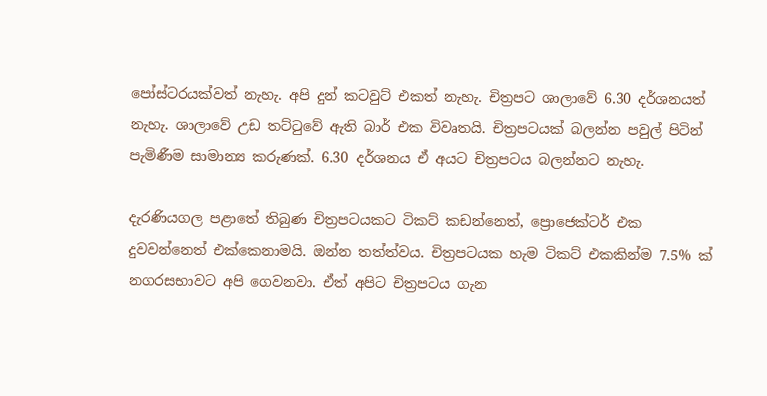පෝස්ටරයක්වත් නැහැ. අපි දුන් කටවුට් එකත් නැහැ. චිත්‍රපට ශාලාවේ 6.30 දර්ශනයත් නැහැ. ශාලාවේ උඩ තට්ටුවේ ඇති බාර් එක විවෘතයි. චිත්‍රපටයක් බලන්න පවුල් පිටින් පැමිණීම සාමාන්‍ය කරුණක්. 6.30 දර්ශනය ඒ අයට චිත්‍රපටය බලන්නට නැහැ.

දැරණියගල පළාතේ තිබුණ චිත්‍රපටයකට ටිකට් කඩන්නෙත්, ප්‍රොජෙක්ටර් එක දුවවන්නෙත් එක්කෙනාමයි. ඔන්න තත්ත්වය. චිත්‍රපටයක හැම ටිකට් එකකින්ම 7.5% ක් නගරසභාවට අපි ගෙවනවා. ඒත් අපිට චිත්‍රපටය ගැන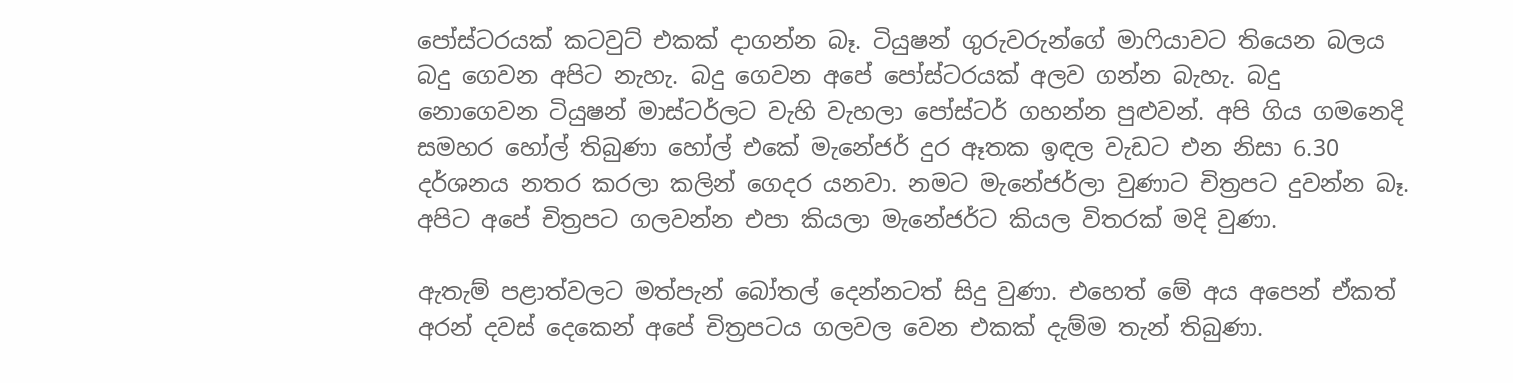පෝස්ටරයක් කටවුට් එකක් දාගන්න බෑ. ටියුෂන් ගුරුවරුන්ගේ මාෆියාවට තියෙන බලය බදු ගෙවන අපිට නැහැ. බදු ගෙවන අපේ පෝස්ටරයක් අලව ගන්න බැහැ. බදු නොගෙවන ටියුෂන් මාස්ටර්ලට වැහි වැහලා පෝස්ටර් ගහන්න පුළුවන්. අපි ගිය ගමනෙදි සමහර හෝල් තිබුණා හෝල් එකේ මැනේජර් දුර ඈතක ඉඳල වැඩට එන නිසා 6.30 දර්ශනය නතර කරලා කලින් ගෙදර යනවා. නමට මැනේජර්ලා වුණාට චිත්‍රපට දුවන්න බෑ. අපිට අපේ චිත්‍රපට ගලවන්න එපා කියලා මැනේජර්ට කියල විතරක් මදි වුණා.

ඇතැම් පළාත්වලට මත්පැන් බෝතල් දෙන්නටත් සිදු වුණා. එහෙත් මේ අය අපෙන් ඒකත් අරන් දවස් දෙකෙන් අපේ චිත්‍රපටය ගලවල වෙන එකක් දැම්ම තැන් තිබුණා.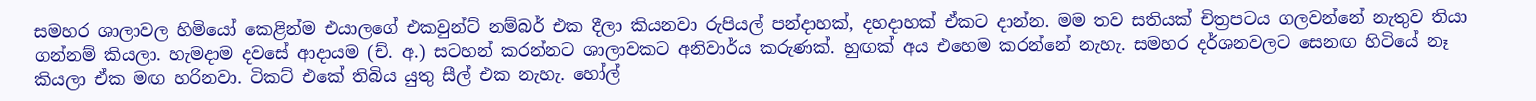සමහර ශාලාවල හිමියෝ කෙළින්ම එයාලගේ එකවුන්ට් නම්බර් එක දීලා කියනවා රුපියල් පන්දාහක්, දහදාහක් ඒකට දාන්න. මම තව සතියක් චිත්‍රපටය ගලවන්නේ නැතුව තියා ගන්නම් කියලා. හැමදාම දවසේ ආදායම (ච්. අ.) සටහන් කරන්නට ශාලාවකට අනිවාර්ය කරුණක්. හුඟක් අය එහෙම කරන්නේ නැහැ. සමහර දර්ශනවලට සෙනඟ හිටියේ නෑ කියලා ඒක මඟ හරිනවා. ටිකට් එකේ තිබිය යුතු සීල් එක නැහැ. හෝල්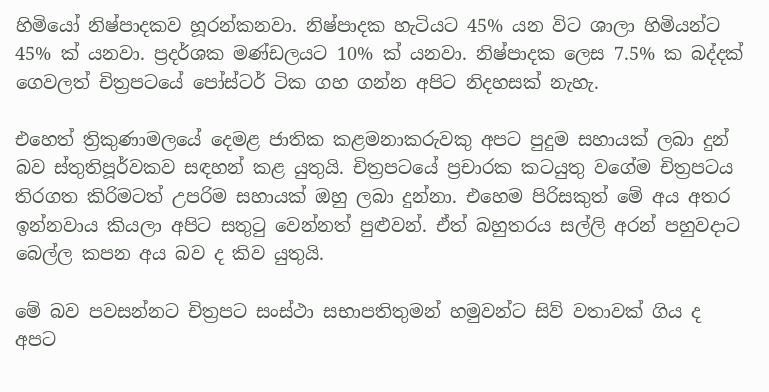හිමියෝ නිෂ්පාදකව හූරන්කනවා. නිෂ්පාදක හැටියට 45% යන විට ශාලා හිමියන්ට 45% ක් යනවා. ප්‍රදර්ශක මණ්ඩලයට 10% ක් යනවා. නිෂ්පාදක ලෙස 7.5% ක බද්දක් ගෙවලත් චිත්‍රපටයේ පෝස්ටර් ටික ගහ ගන්න අපිට නිදහසක් නැහැ.

එහෙත් ත්‍රිකුණාමලයේ දෙමළ ජාතික කළමනාකරුවකු අපට පුදුම සහායක් ලබා දුන් බව ස්තුතිපූර්වකව සඳහන් කළ යුතුයි. චිත්‍රපටයේ ප්‍රචාරක කටයුතු වගේම චිත්‍රපටය තිරගත කිරිමටත් උපරිම සහායක් ඔහු ලබා දුන්නා. එහෙම පිරිසකුත් මේ අය අතර ඉන්නවාය කියලා අපිට සතුටු වෙන්නත් පුළුවන්. ඒත් බහුතරය සල්ලි අරන් පහුවදාට බෙල්ල කපන අය බව ද කිව යුතුයි.

මේ බව පවසන්නට චිත්‍රපට සංස්ථා සභාපතිතුමන් හමුවන්ට සිව් වතාවක් ගිය ද අපට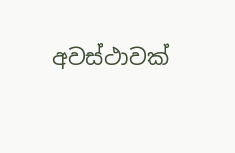අවස්ථාවක්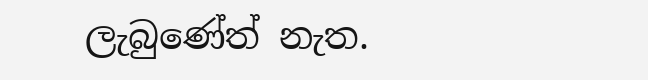ලැබුණේත් නැත.